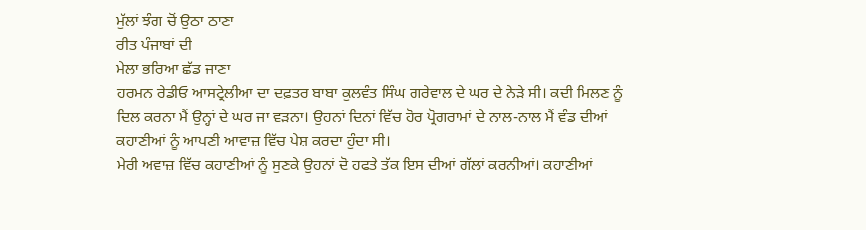ਮੁੱਲਾਂ ਝੰਗ ਚੋਂ ਉਠਾ ਠਾਣਾ
ਰੀਤ ਪੰਜਾਬਾਂ ਦੀ
ਮੇਲਾ ਭਰਿਆ ਛੱਡ ਜਾਣਾ
ਹਰਮਨ ਰੇਡੀਓ ਆਸਟ੍ਰੇਲੀਆ ਦਾ ਦਫ਼ਤਰ ਬਾਬਾ ਕੁਲਵੰਤ ਸਿੰਘ ਗਰੇਵਾਲ ਦੇ ਘਰ ਦੇ ਨੇੜੇ ਸੀ। ਕਦੀ ਮਿਲਣ ਨੂੰ ਦਿਲ ਕਰਨਾ ਮੈਂ ਉਨ੍ਹਾਂ ਦੇ ਘਰ ਜਾ ਵੜਨਾ। ਉਹਨਾਂ ਦਿਨਾਂ ਵਿੱਚ ਹੋਰ ਪ੍ਰੋਗਰਾਮਾਂ ਦੇ ਨਾਲ-ਨਾਲ ਮੈਂ ਵੰਡ ਦੀਆਂ ਕਹਾਣੀਆਂ ਨੂੰ ਆਪਣੀ ਆਵਾਜ਼ ਵਿੱਚ ਪੇਸ਼ ਕਰਦਾ ਹੁੰਦਾ ਸੀ।
ਮੇਰੀ ਅਵਾਜ਼ ਵਿੱਚ ਕਹਾਣੀਆਂ ਨੂੰ ਸੁਣਕੇ ਉਹਨਾਂ ਦੋ ਹਫਤੇ ਤੱਕ ਇਸ ਦੀਆਂ ਗੱਲਾਂ ਕਰਨੀਆਂ। ਕਹਾਣੀਆਂ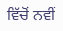ਵਿੱਚੋਂ ਨਵੀਂ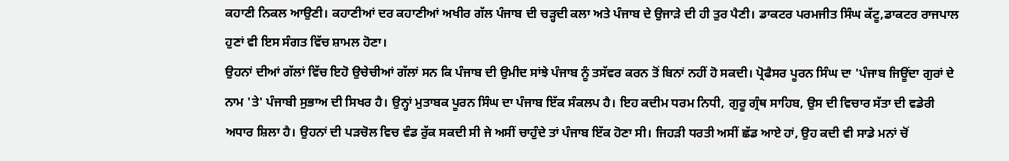ਕਹਾਣੀ ਨਿਕਲ ਆਉਣੀ। ਕਹਾਣੀਆਂ ਦਰ ਕਹਾਣੀਆਂ ਅਖੀਰ ਗੱਲ ਪੰਜਾਬ ਦੀ ਚੜ੍ਹਦੀ ਕਲਾ ਅਤੇ ਪੰਜਾਬ ਦੇ ਉਜਾੜੇ ਦੀ ਹੀ ਤੁਰ ਪੈਣੀ। ਡਾਕਟਰ ਪਰਮਜੀਤ ਸਿੰਘ ਕੱਟੂ,ਡਾਕਟਰ ਰਾਜਪਾਲ ਹੁਣਾਂ ਵੀ ਇਸ ਸੰਗਤ ਵਿੱਚ ਸ਼ਾਮਲ ਹੋਣਾ।
ਉਹਨਾਂ ਦੀਆਂ ਗੱਲਾਂ ਵਿੱਚ ਇਹੋ ਉਚੇਚੀਆਂ ਗੱਲਾਂ ਸਨ ਕਿ ਪੰਜਾਬ ਦੀ ਉਮੀਦ ਸਾਂਝੇ ਪੰਜਾਬ ਨੂੰ ਤਸੱਵਰ ਕਰਨ ਤੋਂ ਬਿਨਾਂ ਨਹੀਂ ਹੋ ਸਕਦੀ। ਪ੍ਰੋਫੈਸਰ ਪੂਰਨ ਸਿੰਘ ਦਾ 'ਪੰਜਾਬ ਜਿਊਂਦਾ ਗੁਰਾਂ ਦੇ ਨਾਮ 'ਤੇ' ਪੰਜਾਬੀ ਸੁਭਾਅ ਦੀ ਸਿਖਰ ਹੈ। ਉਨ੍ਹਾਂ ਮੁਤਾਬਕ ਪੂਰਨ ਸਿੰਘ ਦਾ ਪੰਜਾਬ ਇੱਕ ਸੰਕਲਪ ਹੈ। ਇਹ ਕਦੀਮ ਧਰਮ ਨਿਧੀ, ਗੁਰੂ ਗ੍ਰੰਥ ਸਾਹਿਬ, ਉਸ ਦੀ ਵਿਚਾਰ ਸੱਤਾ ਦੀ ਵਡੇਰੀ ਅਧਾਰ ਸ਼ਿਲਾ ਹੈ। ਉਹਨਾਂ ਦੀ ਪੜਚੋਲ ਵਿਚ ਵੰਡ ਰੁੱਕ ਸਕਦੀ ਸੀ ਜੇ ਅਸੀਂ ਚਾਹੁੰਦੇ ਤਾਂ ਪੰਜਾਬ ਇੱਕ ਹੋਣਾ ਸੀ। ਜਿਹੜੀ ਧਰਤੀ ਅਸੀਂ ਛੱਡ ਆਏ ਹਾਂ, ਉਹ ਕਦੀ ਵੀ ਸਾਡੇ ਮਨਾਂ ਚੋਂ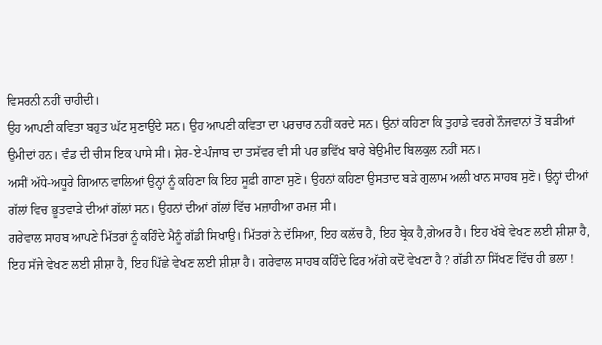ਵਿਸਰਨੀ ਨਹੀਂ ਚਾਹੀਦੀ।
ਉਹ ਆਪਣੀ ਕਵਿਤਾ ਬਹੁਤ ਘੱਟ ਸੁਣਾਉਂਦੇ ਸਨ। ਉਹ ਆਪਣੀ ਕਵਿਤਾ ਦਾ ਪਰਚਾਰ ਨਹੀਂ ਕਰਦੇ ਸਨ। ਉਨਾਂ ਕਹਿਣਾ ਕਿ ਤੁਹਾਡੇ ਵਰਗੇ ਨੌਜਵਾਨਾਂ ਤੋਂ ਬੜੀਆਂ ਉਮੀਦਾਂ ਹਨ। ਵੰਡ ਦੀ ਚੀਸ ਇਕ ਪਾਸੇ ਸੀ। ਸ਼ੇਰ-ਏ-ਪੰਜਾਬ ਦਾ ਤਸੱਵਰ ਵੀ ਸੀ ਪਰ ਭਵਿੱਖ ਬਾਰੇ ਬੇਉਮੀਦ ਬਿਲਕੁਲ ਨਹੀਂ ਸਨ।
ਅਸੀਂ ਅੱਧੇ-ਅਧੂਰੇ ਗਿਆਨ ਵਾਲਿਆਂ ਉਨ੍ਹਾਂ ਨੂੰ ਕਹਿਣਾ ਕਿ ਇਹ ਸੂਫ਼ੀ ਗਾਣਾ ਸੁਣੋ। ਉਹਨਾਂ ਕਹਿਣਾ ਉਸਤਾਦ ਬੜੇ ਗੁਲਾਮ ਅਲੀ ਖਾਨ ਸਾਹਬ ਸੁਣੋ। ਉਨ੍ਹਾਂ ਦੀਆਂ ਗੱਲਾਂ ਵਿਚ ਭੂਤਵਾੜੇ ਦੀਆਂ ਗੱਲਾਂ ਸਨ। ਉਹਨਾਂ ਦੀਆਂ ਗੱਲਾਂ ਵਿੱਚ ਮਜ਼ਾਹੀਆ ਰਮਜ਼ ਸੀ।
ਗਰੇਵਾਲ ਸਾਹਬ ਆਪਣੇ ਮਿੱਤਰਾਂ ਨੂੰ ਕਹਿੰਦੇ ਮੈਨੂੰ ਗੱਡੀ ਸਿਖਾਉ। ਮਿੱਤਰਾਂ ਨੇ ਦੱਸਿਆ, ਇਹ ਕਲੱਚ ਹੈ, ਇਹ ਬ੍ਰੇਕ ਹੈ,ਗੇਅਰ ਹੈ। ਇਹ ਖੱਬੇ ਵੇਖਣ ਲਈ ਸ਼ੀਸ਼ਾ ਹੈ, ਇਹ ਸੱਜੇ ਵੇਖਣ ਲਈ ਸ਼ੀਸ਼ਾ ਹੈ, ਇਹ ਪਿੱਛੇ ਵੇਖਣ ਲਈ ਸ਼ੀਸ਼ਾ ਹੈ। ਗਰੇਵਾਲ ਸਾਹਬ ਕਹਿੰਦੇ ਫਿਰ ਅੱਗੇ ਕਦੋਂ ਵੇਖਣਾ ਹੈ ? ਗੱਡੀ ਨਾ ਸਿੱਖਣ ਵਿੱਚ ਹੀ ਭਲਾ !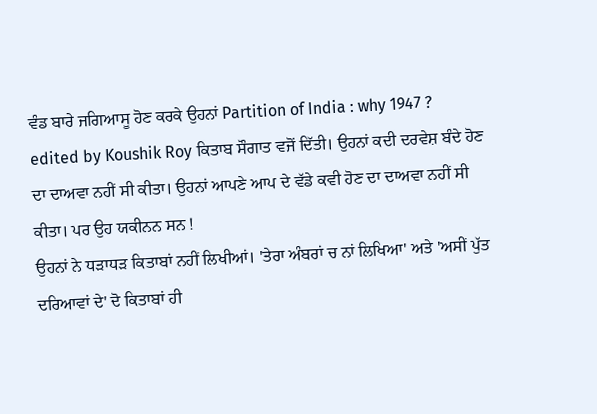ਵੰਡ ਬਾਰੇ ਜਗਿਆਸੂ ਹੋਣ ਕਰਕੇ ਉਹਨਾਂ Partition of India : why 1947 ? edited by Koushik Roy ਕਿਤਾਬ ਸੌਗਾਤ ਵਜੋਂ ਦਿੱਤੀ। ਉਹਨਾਂ ਕਦੀ ਦਰਵੇਸ਼ ਬੰਦੇ ਹੋਣ ਦਾ ਦਾਅਵਾ ਨਹੀਂ ਸੀ ਕੀਤਾ। ਉਹਨਾਂ ਆਪਣੇ ਆਪ ਦੇ ਵੱਡੇ ਕਵੀ ਹੋਣ ਦਾ ਦਾਅਵਾ ਨਹੀਂ ਸੀ ਕੀਤਾ। ਪਰ ਉਹ ਯਕੀਨਨ ਸਨ !
ਉਹਨਾਂ ਨੇ ਧੜਾਧੜ ਕਿਤਾਬਾਂ ਨਹੀਂ ਲਿਖੀਆਂ। 'ਤੇਰਾ ਅੰਬਰਾਂ ਚ ਨਾਂ ਲਿਖਿਆ' ਅਤੇ 'ਅਸੀਂ ਪੁੱਤ ਦਰਿਆਵਾਂ ਦੇ' ਦੋ ਕਿਤਾਬਾਂ ਹੀ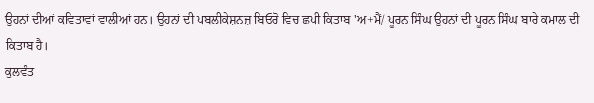ਉਹਨਾਂ ਦੀਆਂ ਕਵਿਤਾਵਾਂ ਵਾਲੀਆਂ ਹਨ। ਉਹਨਾਂ ਦੀ ਪਬਲੀਕੇਸ਼ਨਜ਼ ਬਿਓਰੋ ਵਿਚ ਛਪੀ ਕਿਤਾਬ 'ਅ+ਮੈਂ/ ਪੂਰਨ ਸਿੰਘ ਉਹਨਾਂ ਦੀ ਪੂਰਨ ਸਿੰਘ ਬਾਰੇ ਕਮਾਲ ਦੀ ਕਿਤਾਬ ਹੈ।
ਕੁਲਵੰਤ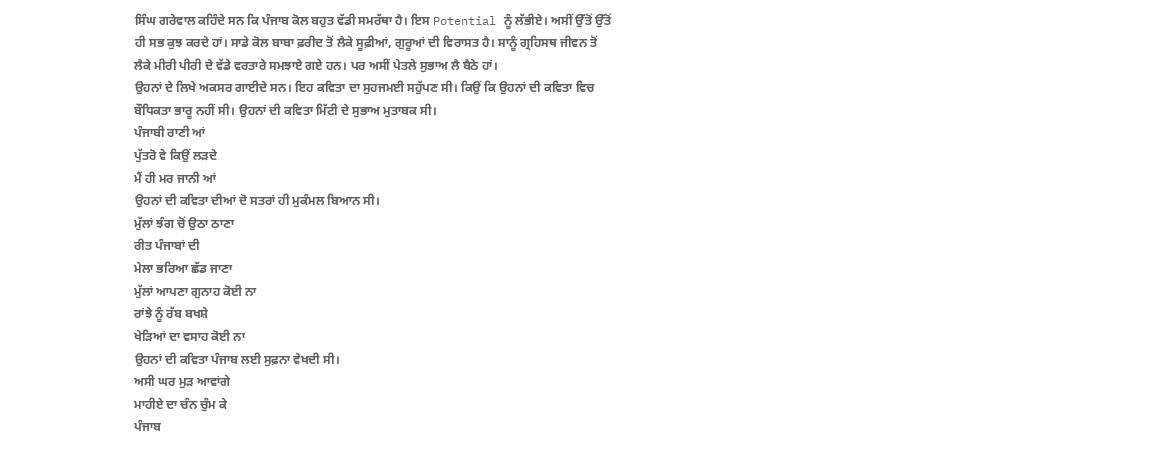ਸਿੰਘ ਗਰੇਵਾਲ ਕਹਿੰਦੇ ਸਨ ਕਿ ਪੰਜਾਬ ਕੋਲ ਬਹੁਤ ਵੱਡੀ ਸਮਰੱਥਾ ਹੈ। ਇਸ Potential ਨੂੰ ਲੱਭੀਏ। ਅਸੀਂ ਉੱਤੋਂ ਉੱਤੋਂ ਹੀ ਸਭ ਕੁਝ ਕਰਦੇ ਹਾਂ। ਸਾਡੇ ਕੋਲ ਬਾਬਾ ਫ਼ਰੀਦ ਤੋਂ ਲੈਕੇ ਸੂਫ਼ੀਆਂ, ਗੁਰੂਆਂ ਦੀ ਵਿਰਾਸਤ ਹੈ। ਸਾਨੂੰ ਗ੍ਰਹਿਸਥ ਜੀਵਨ ਤੋਂ ਲੈਕੇ ਮੀਰੀ ਪੀਰੀ ਦੇ ਵੱਡੇ ਵਰਤਾਰੇ ਸਮਝਾਏ ਗਏ ਹਨ। ਪਰ ਅਸੀਂ ਪੇਤਲੇ ਸੁਭਾਅ ਲੈ ਬੈਠੇ ਹਾਂ।
ਉਹਨਾਂ ਦੇ ਲਿਖੇ ਅਕਸਰ ਗਾਈਦੇ ਸਨ। ਇਹ ਕਵਿਤਾ ਦਾ ਸੁਹਜਮਈ ਸਹੁੱਪਣ ਸੀ। ਕਿਉਂ ਕਿ ਉਹਨਾਂ ਦੀ ਕਵਿਤਾ ਵਿਚ ਬੌਧਿਕਤਾ ਭਾਰੂ ਨਹੀਂ ਸੀ। ਉਹਨਾਂ ਦੀ ਕਵਿਤਾ ਮਿੱਟੀ ਦੇ ਸੁਭਾਅ ਮੁਤਾਬਕ ਸੀ।
ਪੰਜਾਬੀ ਰਾਣੀ ਆਂ
ਪੁੱਤਰੋ ਵੇ ਕਿਉਂ ਲੜਦੇ
ਮੈਂ ਹੀ ਮਰ ਜਾਨੀ ਆਂ
ਉਹਨਾਂ ਦੀ ਕਵਿਤਾ ਦੀਆਂ ਦੋ ਸਤਰਾਂ ਹੀ ਮੁਕੰਮਲ ਬਿਆਨ ਸੀ।
ਮੁੱਲਾਂ ਝੰਗ ਚੋਂ ਉਠਾ ਠਾਣਾ
ਰੀਤ ਪੰਜਾਬਾਂ ਦੀ
ਮੇਲਾ ਭਰਿਆ ਛੱਡ ਜਾਣਾ
ਮੁੱਲਾਂ ਆਪਣਾ ਗੁਨਾਹ ਕੋਈ ਨਾ
ਰਾਂਝੇ ਨੂੰ ਰੱਬ ਬਖਸ਼ੇ
ਖੇੜਿਆਂ ਦਾ ਵਸਾਹ ਕੋਈ ਨਾ
ਉਹਨਾਂ ਦੀ ਕਵਿਤਾ ਪੰਜਾਬ ਲਈ ਸੁਫ਼ਨਾ ਵੇਖਦੀ ਸੀ।
ਅਸੀ ਘਰ ਮੁੜ ਆਵਾਂਗੇ
ਮਾਹੀਏ ਦਾ ਚੰਨ ਚੁੰਮ ਕੇ
ਪੰਜਾਬ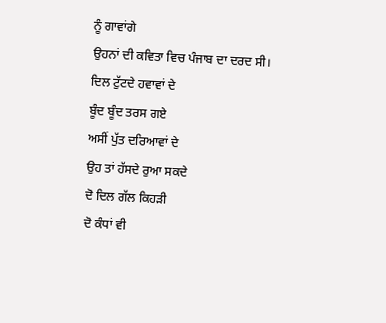ਨੂੰ ਗਾਵਾਂਗੇ
ਉਹਨਾਂ ਦੀ ਕਵਿਤਾ ਵਿਚ ਪੰਜਾਬ ਦਾ ਦਰਦ ਸੀ।
ਦਿਲ ਟੁੱਟਦੇ ਹਵਾਵਾਂ ਦੇ
ਬੂੰਦ ਬੂੰਦ ਤਰਸ ਗਏ
ਅਸੀਂ ਪੁੱਤ ਦਰਿਆਵਾਂ ਦੇ
ਉਹ ਤਾਂ ਹੱਸਦੇ ਰੁਆ ਸਕਦੇ
ਦੋ ਦਿਲ ਗੱਲ ਕਿਹੜੀ
ਦੋ ਕੰਧਾਂ ਵੀ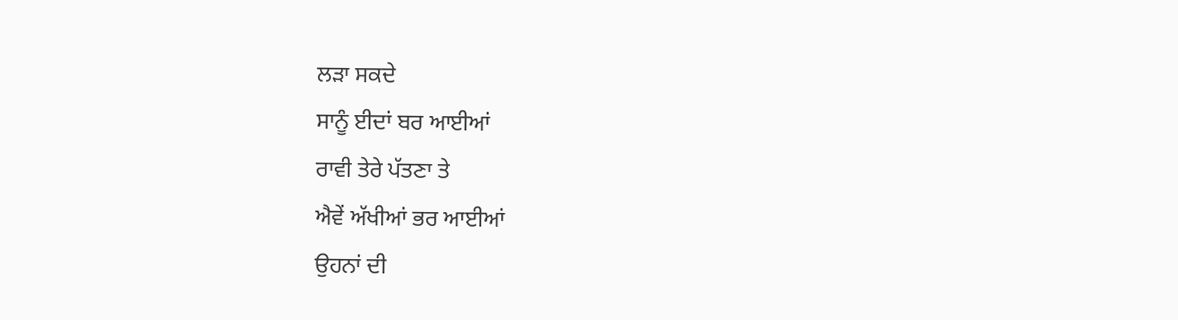ਲੜਾ ਸਕਦੇ
ਸਾਨੂੰ ਈਦਾਂ ਬਰ ਆਈਆਂ
ਰਾਵੀ ਤੇਰੇ ਪੱਤਣਾ ਤੇ
ਐਵੇਂ ਅੱਖੀਆਂ ਭਰ ਆਈਆਂ
ਉਹਨਾਂ ਦੀ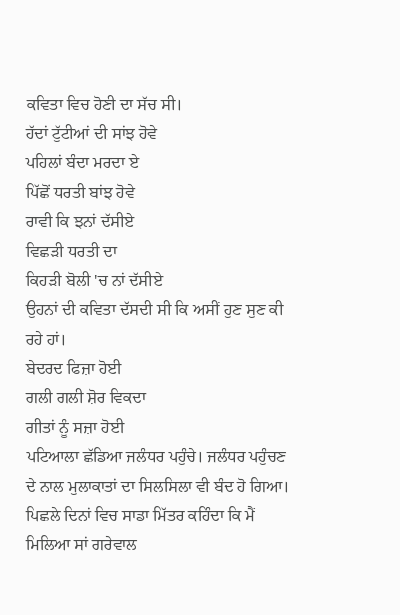ਕਵਿਤਾ ਵਿਚ ਹੋਣੀ ਦਾ ਸੱਚ ਸੀ।
ਹੱਦਾਂ ਟੁੱਟੀਆਂ ਦੀ ਸਾਂਝ ਹੋਵੇ
ਪਹਿਲਾਂ ਬੰਦਾ ਮਰਦਾ ਏ
ਪਿੱਛੋਂ ਧਰਤੀ ਬਾਂਝ ਹੋਵੇ
ਰਾਵੀ ਕਿ ਝਨਾਂ ਦੱਸੀਏ
ਵਿਛੜੀ ਧਰਤੀ ਦਾ
ਕਿਹੜੀ ਬੋਲੀ 'ਚ ਨਾਂ ਦੱਸੀਏ
ਉਹਨਾਂ ਦੀ ਕਵਿਤਾ ਦੱਸਦੀ ਸੀ ਕਿ ਅਸੀਂ ਹੁਣ ਸੁਣ ਕੀ ਰਹੇ ਹਾਂ।
ਬੇਦਰਦ ਫਿਜ਼ਾ ਹੋਈ
ਗਲੀ ਗਲੀ ਸ਼ੋਰ ਵਿਕਦਾ
ਗੀਤਾਂ ਨੂੰ ਸਜ਼ਾ ਹੋਈ
ਪਟਿਆਲਾ ਛੱਡਿਆ ਜਲੰਧਰ ਪਹੁੰਚੇ। ਜਲੰਧਰ ਪਹੁੰਚਣ ਦੇ ਨਾਲ ਮੁਲਾਕਾਤਾਂ ਦਾ ਸਿਲਸਿਲਾ ਵੀ ਬੰਦ ਹੋ ਗਿਆ। ਪਿਛਲੇ ਦਿਨਾਂ ਵਿਚ ਸਾਡਾ ਮਿੱਤਰ ਕਹਿੰਦਾ ਕਿ ਮੈਂ ਮਿਲਿਆ ਸਾਂ ਗਰੇਵਾਲ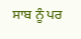ਸਾਬ ਨੂੰ ਪਰ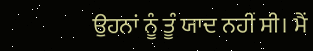ਉਹਨਾਂ ਨੂੰ ਤੂੰ ਯਾਦ ਨਹੀਂ ਸੀ। ਮੈਂ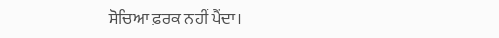ਸੋਚਿਆ ਫ਼ਰਕ ਨਹੀਂ ਪੈਂਦਾ।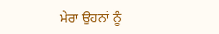ਮੇਰਾ ਉਹਨਾਂ ਨੂੰ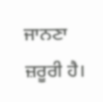ਜਾਨਣਾ ਜ਼ਰੂਰੀ ਹੈ।